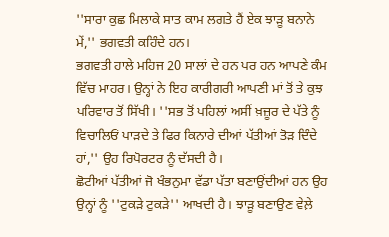''ਸਾਰਾ ਕੁਛ ਮਿਲਾਕੇ ਸਾਤ ਕਾਮ ਲਗਤੇ ਹੈਂ ਏਕ ਝਾੜੂ ਬਨਾਨੇ ਮੇਂ,'' ਭਗਵਤੀ ਕਹਿੰਦੇ ਹਨ।
ਭਗਵਤੀ ਹਾਲੇ ਮਹਿਜ 20 ਸਾਲਾਂ ਦੇ ਹਨ ਪਰ ਹਨ ਆਪਣੇ ਕੰਮ ਵਿੱਚ ਮਾਹਰ। ਉਨ੍ਹਾਂ ਨੇ ਇਹ ਕਾਰੀਗਰੀ ਆਪਣੀ ਮਾਂ ਤੋਂ ਤੇ ਕੁਝ ਪਰਿਵਾਰ ਤੋਂ ਸਿੱਖੀ। ''ਸਭ ਤੋਂ ਪਹਿਲਾਂ ਅਸੀਂ ਖ਼ਜ਼ੂਰ ਦੇ ਪੱਤੇ ਨੂੰ ਵਿਚਾਲਿਓਂ ਪਾੜਦੇ ਤੇ ਫਿਰ ਕਿਨਾਰੇ ਦੀਆਂ ਪੱਤੀਆਂ ਤੋੜ ਦਿੰਦੇ ਹਾਂ,'' ਉਹ ਰਿਪੋਰਟਰ ਨੂੰ ਦੱਸਦੀ ਹੈ।
ਛੋਟੀਆਂ ਪੱਤੀਆਂ ਜੋ ਖੰਭਨੁਮਾ ਵੱਡਾ ਪੱਤਾ ਬਣਾਉਂਦੀਆਂ ਹਨ ਉਹ ਉਨ੍ਹਾਂ ਨੂੰ ''ਟੁਕੜੇ ਟੁਕੜੇ'' ਆਖਦੀ ਹੈ। ਝਾੜੂ ਬਣਾਉਣ ਵੇਲ਼ੇ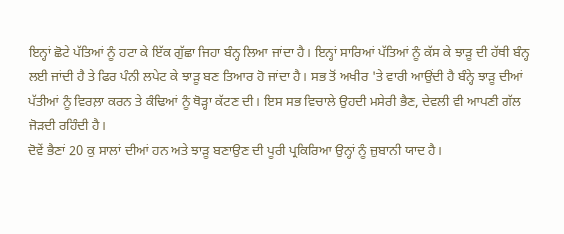ਇਨ੍ਹਾਂ ਛੋਟੇ ਪੱਤਿਆਂ ਨੂੰ ਹਟਾ ਕੇ ਇੱਕ ਗੁੱਛਾ ਜਿਹਾ ਬੰਨ੍ਹ ਲਿਆ ਜਾਂਦਾ ਹੈ। ਇਨ੍ਹਾਂ ਸਾਰਿਆਂ ਪੱਤਿਆਂ ਨੂੰ ਕੱਸ ਕੇ ਝਾੜੂ ਦੀ ਹੱਥੀ ਬੰਨ੍ਹ ਲਈ ਜਾਂਦੀ ਹੈ ਤੇ ਫਿਰ ਪੰਨੀ ਲਪੇਟ ਕੇ ਝਾੜੂ ਬਣ ਤਿਆਰ ਹੋ ਜਾਂਦਾ ਹੈ। ਸਭ ਤੋਂ ਅਖੀਰ 'ਤੇ ਵਾਰੀ ਆਉਂਦੀ ਹੈ ਬੰਨ੍ਹੇ ਝਾੜੂ ਦੀਆਂ ਪੱਤੀਆਂ ਨੂੰ ਵਿਰਲ਼ਾ ਕਰਨ ਤੇ ਕੰਢਿਆਂ ਨੂੰ ਥੋੜ੍ਹਾ ਕੱਟਣ ਦੀ। ਇਸ ਸਭ ਵਿਚਾਲੇ ਉਹਦੀ ਮਸੇਰੀ ਭੈਣ, ਦੇਵਲੀ ਵੀ ਆਪਣੀ ਗੱਲ ਜੋੜਦੀ ਰਹਿੰਦੀ ਹੈ।
ਦੋਵੇਂ ਭੈਣਾਂ 20 ਕੁ ਸਾਲਾਂ ਦੀਆਂ ਹਨ ਅਤੇ ਝਾੜੂ ਬਣਾਉਣ ਦੀ ਪੂਰੀ ਪ੍ਰਕਿਰਿਆ ਉਨ੍ਹਾਂ ਨੂੰ ਜ਼ੁਬਾਨੀ ਯਾਦ ਹੈ।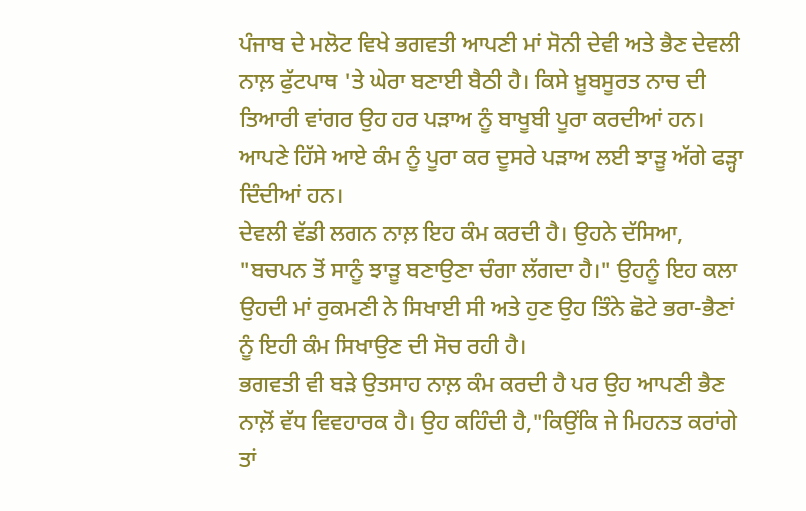ਪੰਜਾਬ ਦੇ ਮਲੋਟ ਵਿਖੇ ਭਗਵਤੀ ਆਪਣੀ ਮਾਂ ਸੋਨੀ ਦੇਵੀ ਅਤੇ ਭੈਣ ਦੇਵਲੀ ਨਾਲ਼ ਫੁੱਟਪਾਥ 'ਤੇ ਘੇਰਾ ਬਣਾਈ ਬੈਠੀ ਹੈ। ਕਿਸੇ ਖ਼ੂਬਸੂਰਤ ਨਾਚ ਦੀ ਤਿਆਰੀ ਵਾਂਗਰ ਉਹ ਹਰ ਪੜਾਅ ਨੂੰ ਬਾਖੂਬੀ ਪੂਰਾ ਕਰਦੀਆਂ ਹਨ। ਆਪਣੇ ਹਿੱਸੇ ਆਏ ਕੰਮ ਨੂੰ ਪੂਰਾ ਕਰ ਦੂਸਰੇ ਪੜਾਅ ਲਈ ਝਾੜੂ ਅੱਗੇ ਫੜ੍ਹਾ ਦਿੰਦੀਆਂ ਹਨ।
ਦੇਵਲੀ ਵੱਡੀ ਲਗਨ ਨਾਲ਼ ਇਹ ਕੰਮ ਕਰਦੀ ਹੈ। ਉਹਨੇ ਦੱਸਿਆ, "ਬਚਪਨ ਤੋਂ ਸਾਨੂੰ ਝਾੜੂ ਬਣਾਉਣਾ ਚੰਗਾ ਲੱਗਦਾ ਹੈ।" ਉਹਨੂੰ ਇਹ ਕਲਾ ਉਹਦੀ ਮਾਂ ਰੁਕਮਣੀ ਨੇ ਸਿਖਾਈ ਸੀ ਅਤੇ ਹੁਣ ਉਹ ਤਿੰਨੇ ਛੋਟੇ ਭਰਾ-ਭੈਣਾਂ ਨੂੰ ਇਹੀ ਕੰਮ ਸਿਖਾਉਣ ਦੀ ਸੋਚ ਰਹੀ ਹੈ।
ਭਗਵਤੀ ਵੀ ਬੜੇ ਉਤਸਾਹ ਨਾਲ਼ ਕੰਮ ਕਰਦੀ ਹੈ ਪਰ ਉਹ ਆਪਣੀ ਭੈਣ ਨਾਲ਼ੋਂ ਵੱਧ ਵਿਵਹਾਰਕ ਹੈ। ਉਹ ਕਹਿੰਦੀ ਹੈ,"ਕਿਉਂਕਿ ਜੇ ਮਿਹਨਤ ਕਰਾਂਗੇ ਤਾਂ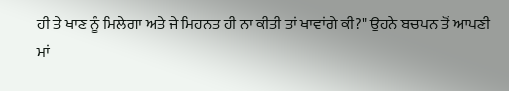ਹੀ ਤੇ ਖਾਣ ਨੂੰ ਮਿਲੇਗਾ ਅਤੇ ਜੇ ਮਿਹਨਤ ਹੀ ਨਾ ਕੀਤੀ ਤਾਂ ਖਾਵਾਂਗੇ ਕੀ?" ਉਹਨੇ ਬਚਪਨ ਤੋਂ ਆਪਣੀ ਮਾਂ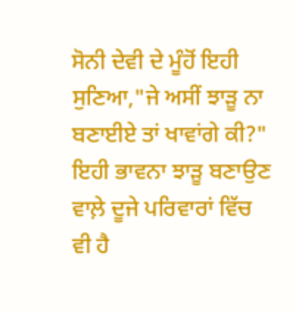ਸੋਨੀ ਦੇਵੀ ਦੇ ਮੂੰਹੋਂ ਇਹੀ ਸੁਣਿਆ,"ਜੇ ਅਸੀਂ ਝਾੜੂ ਨਾ ਬਣਾਈਏ ਤਾਂ ਖਾਵਾਂਗੇ ਕੀ?" ਇਹੀ ਭਾਵਨਾ ਝਾੜੂ ਬਣਾਉਣ ਵਾਲ਼ੇ ਦੂਜੇ ਪਰਿਵਾਰਾਂ ਵਿੱਚ ਵੀ ਹੈ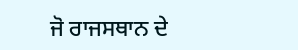ਜੋ ਰਾਜਸਥਾਨ ਦੇ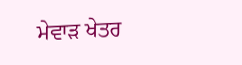ਮੇਵਾੜ ਖੇਤਰ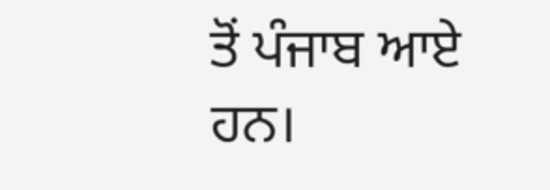ਤੋਂ ਪੰਜਾਬ ਆਏ ਹਨ।